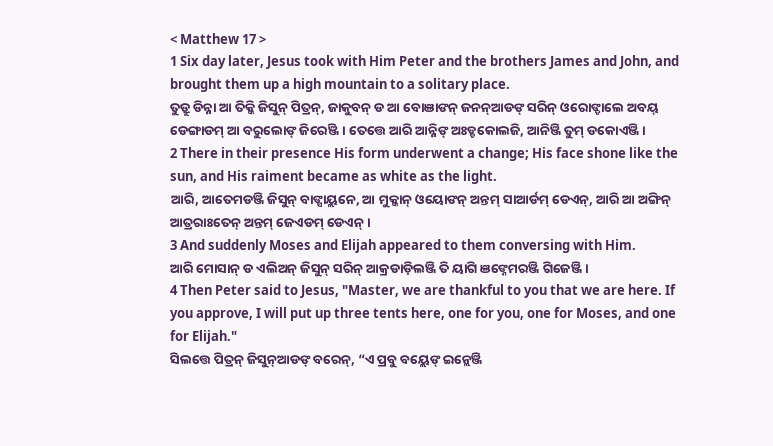< Matthew 17 >
1 Six day later, Jesus took with Him Peter and the brothers James and John, and brought them up a high mountain to a solitary place.
ତୁଡ୍ରୁ ଡିନ୍ନା ଆ ତିକ୍କି ଜିସୁନ୍ ପିତ୍ରନ୍, ଜାକୁବନ୍ ଡ ଆ ବୋଞାଙନ୍ ଜନନ୍ଆଡଙ୍ ସରିନ୍ ଓରୋଙ୍ଡାଲେ ଅବୟ୍ ଡେଙ୍ଗାଡମ୍ ଆ ବରୁଲୋଙ୍ ଜିରେଞ୍ଜି । ତେତ୍ତେ ଆରି ଆନ୍ନିଙ୍ ଅଃଡ୍ଡକୋଲଜି, ଆନିଞ୍ଜି ତୁମ୍ ଡକୋଏଞ୍ଜି ।
2 There in their presence His form underwent a change; His face shone like the sun, and His raiment became as white as the light.
ଆରି, ଆତେମଡଞ୍ଜି ଜିସୁନ୍ ବାଙ୍ସାୟ୍ଲନେ, ଆ ମୁକ୍କାନ୍ ଓୟୋଙନ୍ ଅନ୍ତମ୍ ସାଆର୍ଡମ୍ ଡେଏନ୍, ଆରି ଆ ଅଙ୍ଗିନ୍ ଆତ୍ରରାଃତେନ୍ ଅନ୍ତମ୍ ଜେଏଡମ୍ ଡେଏନ୍ ।
3 And suddenly Moses and Elijah appeared to them conversing with Him.
ଆରି ମୋସାନ୍ ଡ ଏଲିଅନ୍ ଜିସୁନ୍ ସରିନ୍ ଆକ୍ରଡାଡ଼ିଲଞ୍ଜି ତି ୟାଗି ଞଙ୍ନେମରଞ୍ଜି ଗିଜେଞ୍ଜି ।
4 Then Peter said to Jesus, "Master, we are thankful to you that we are here. If you approve, I will put up three tents here, one for you, one for Moses, and one for Elijah."
ସିଲତ୍ତେ ପିତ୍ରନ୍ ଜିସୁନ୍ଆଡଙ୍ ବରେନ୍, “ଏ ପ୍ରବୁ ବୟ୍ଲେଙ୍ ଇନ୍ଲେଞ୍ଜି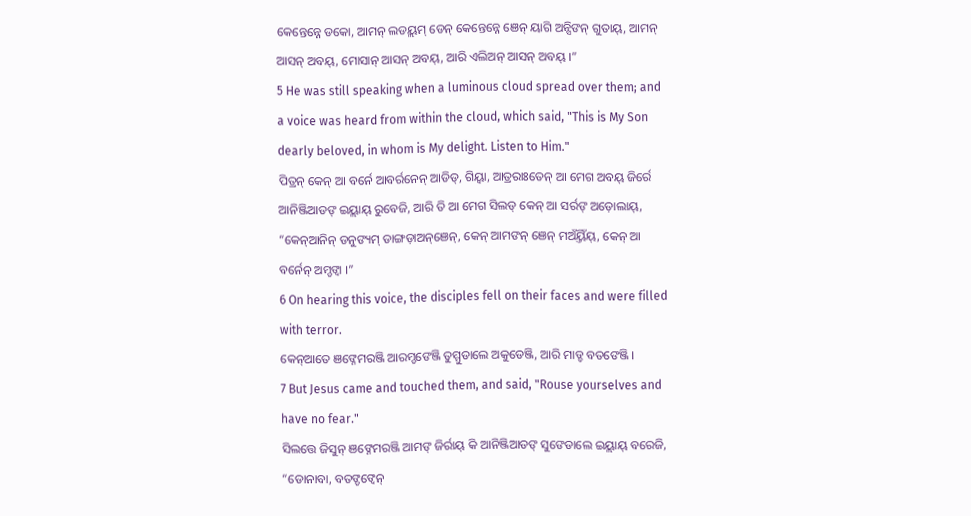କେନ୍ତେନ୍ନେ ଡକୋ, ଆମନ୍ ଲଡୟ୍ଲମ୍ ଡେନ୍ କେନ୍ତେନ୍ନେ ଞେନ୍ ୟାଗି ଅନ୍ସିଙନ୍ ଗୁତାୟ୍, ଆମନ୍ ଆସନ୍ ଅବୟ୍, ମୋସାନ୍ ଆସନ୍ ଅବୟ୍, ଆରି ଏଲିଅନ୍ ଆସନ୍ ଅବୟ୍ ।”
5 He was still speaking when a luminous cloud spread over them; and a voice was heard from within the cloud, which said, "This is My Son dearly beloved, in whom is My delight. Listen to Him."
ପିତ୍ରନ୍ କେନ୍ ଆ ବର୍ନେ ଆବର୍ରନେନ୍ ଆଡିଡ୍, ଗିୟ୍ବା, ଆତ୍ରରାଃତେନ୍ ଆ ମେଗ ଅବୟ୍ ଜିର୍ରେ ଆନିଞ୍ଜିଆଡଙ୍ ଇୟ୍ଲାୟ୍ ରୁବେଜି, ଆରି ତି ଆ ମେଗ ସିଲଡ୍ କେନ୍ ଆ ସର୍ରଙ୍ ଅଡ଼ୋଲାୟ୍, “କେନ୍ଆନିନ୍ ଡନୁଙ୍ୟମ୍ ଡାଙ୍ଗଡ଼ାଅନ୍ଞେନ୍, କେନ୍ ଆମଙନ୍ ଞେନ୍ ମଅଁୟ୍ତିଁୟ୍, କେନ୍ ଆ ବର୍ନେନ୍ ଅମ୍ଡଙ୍ବା ।”
6 On hearing this voice, the disciples fell on their faces and were filled with terror.
କେନ୍ଆତେ ଞଙ୍ନେମରଞ୍ଜି ଆରମ୍ଡଙେଞ୍ଜି ତୁମ୍ମୁଡାଲେ ଅକୁଡେଞ୍ଜି, ଆରି ମାଡ୍ଡ ବତଙେଞ୍ଜି ।
7 But Jesus came and touched them, and said, "Rouse yourselves and have no fear."
ସିଲତ୍ତେ ଜିସୁନ୍ ଞଙ୍ନେମରଞ୍ଜି ଆମଙ୍ ଜିର୍ରାୟ୍ କି ଆନିଞ୍ଜିଆଡଙ୍ ସୁଙେଡାଲେ ଇୟ୍ଲାୟ୍ ବରେଜି, “ଡୋନାବା, ବତଙ୍ଡଙ୍ବେନ୍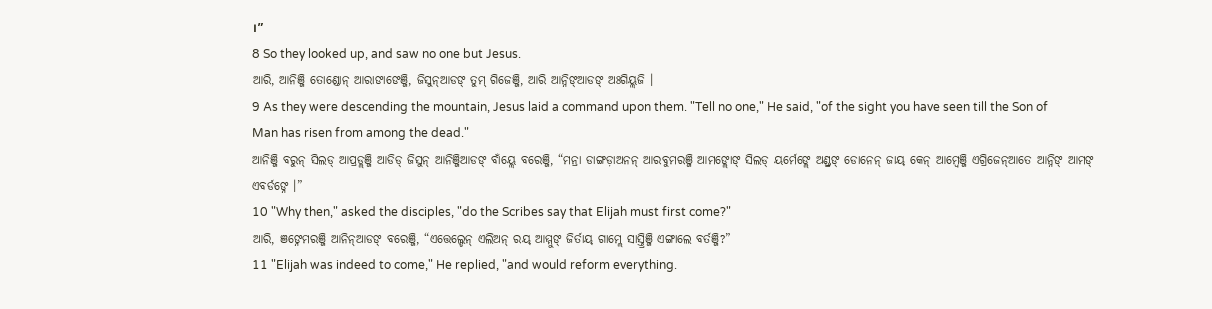।”
8 So they looked up, and saw no one but Jesus.
ଆରି, ଆନିଞ୍ଜି ତୋଣ୍ଡୋନ୍ ଆରାଙାଙେଞ୍ଜି, ଜିସୁନ୍ଆଡଙ୍ ତୁମ୍ ଗିଜେଞ୍ଜି, ଆରି ଆନ୍ନିଙ୍ଆଡଙ୍ ଅଃଗିୟ୍ଲଜି ।
9 As they were descending the mountain, Jesus laid a command upon them. "Tell no one," He said, "of the sight you have seen till the Son of Man has risen from among the dead."
ଆନିଞ୍ଜି ବରୁନ୍ ସିଲଡ୍ ଆପ୍ରଡ୍ଲଞ୍ଜି ଆଡିଡ୍ ଜିସୁନ୍ ଆନିଞ୍ଜିଆଡଙ୍ ବାଁୟ୍ଲେ ବରେଞ୍ଜି, “ମନ୍ରା ଡାଙ୍ଗଡ଼ାଅନନ୍ ଆରବୁମରଞ୍ଜି ଆମଙ୍ଲୋଙ୍ ସିଲଡ୍ ୟର୍ମେଙ୍ଲେ ଅଣ୍ଡ୍ରଙ୍ ଡୋନେନ୍ ଜାୟ୍ କେନ୍ ଆମ୍ୱେଞ୍ଜି ଏଗ୍ରିଜେନ୍ଆତେ ଆନ୍ନିଙ୍ ଆମଙ୍ ଏବର୍ଡଙ୍ନେ ।”
10 "Why then," asked the disciples, "do the Scribes say that Elijah must first come?"
ଆରି, ଞଙ୍ନେମରଞ୍ଜି ଆନିନ୍ଆଡଙ୍ ବରେଞ୍ଜି, “ଏତ୍ତେଲ୍ଡେନ୍ ଏଲିଅନ୍ ରୟ୍ ଆମ୍ମୁଙ୍ ଜିର୍ତାୟ୍ ଗାମ୍ଲେ ସାସ୍ତ୍ରିଞ୍ଜି ଏଙ୍ଗାଲେ ବର୍ତଞ୍ଜି?”
11 "Elijah was indeed to come," He replied, "and would reform everything.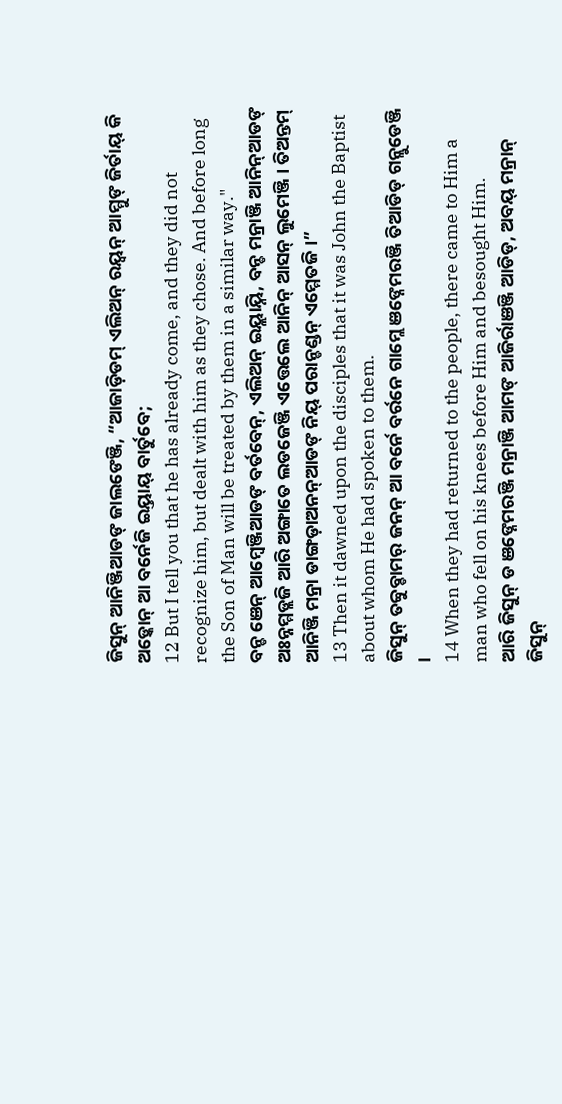ଜିସୁନ୍ ଆନିଞ୍ଜିଆଡଙ୍ ଜାଲଙେଞ୍ଜି, “ଆଜାଡ଼ିଡମ୍ ଏଲିଅନ୍ ରୟ୍ବନ୍ ଆମ୍ମୁଙ୍ ଜିର୍ତାୟ୍ କି ଅଡ଼୍କୋନ୍ ଆ ବର୍ନେଜି ଇୟ୍ତାୟ୍ ବାର୍ତୁବେ;
12 But I tell you that he has already come, and they did not recognize him, but dealt with him as they chose. And before long the Son of Man will be treated by them in a similar way."
ବନ୍ଡ ଞେନ୍ ଆମ୍ୱେଞ୍ଜିଆଡଙ୍ ବର୍ତବେନ୍, ଏଲିଅନ୍ ଇୟ୍ଲାୟ୍ନି, ବନ୍ଡ ମନ୍ରାଞ୍ଜି ଆନିନ୍ଆଡଙ୍ ଅଃନ୍ନମ୍ମଡ୍ଲଜି ଆରି ଅଙ୍ଗାତେ ଲଡଜେଞ୍ଜି ଏତ୍ତେଲେ ଆନିନ୍ ଆସନ୍ ଲୁମେଞ୍ଜି । ତିଅନ୍ତମ୍ ଆନିଞ୍ଜି ମନ୍ରା ଡାଙ୍ଗଡ଼ାଅନନ୍ଆଡଙ୍ ନିୟ୍ ପରାନ୍ଡଣ୍ଡନ୍ ଏମ୍ମେତଜି ।”
13 Then it dawned upon the disciples that it was John the Baptist about whom He had spoken to them.
ଜିସୁନ୍ ତବ୍ବୁବ୍ଡାମର୍ ଜନନ୍ ଆ ବର୍ନେ ବର୍ରନେ ଗାମ୍ଲେ ଞଙ୍ନେମରଞ୍ଜି ତିଆଡିଡ୍ ଗନ୍ଲୁଡେଞ୍ଜି ।
14 When they had returned to the people, there came to Him a man who fell on his knees before Him and besought Him.
ଆରି ଜିସୁନ୍ ଡ ଞଙ୍ନେମରଞ୍ଜି ମନ୍ରାଞ୍ଜି ଆମଙ୍ ଆଜିର୍ରାଞଞ୍ଜି ଆଡିଡ୍, ଅବୟ୍ ମନ୍ରାନ୍ ଜିସୁନ୍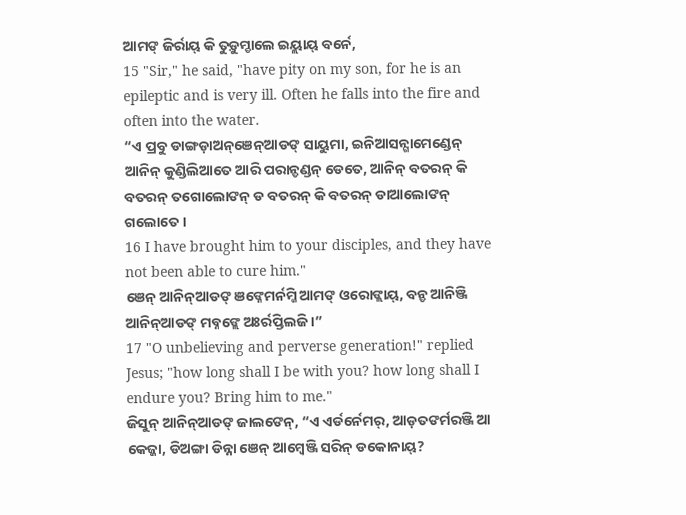ଆମଙ୍ ଜିର୍ରାୟ୍ କି ତୁଡ଼ୁମ୍ଡାଲେ ଇୟ୍ଲାୟ୍ ବର୍ନେ,
15 "Sir," he said, "have pity on my son, for he is an epileptic and is very ill. Often he falls into the fire and often into the water.
“ଏ ପ୍ରବୁ ଡାଙ୍ଗଡ଼ାଅନ୍ଞେନ୍ଆଡଙ୍ ସାୟୁମା, ଇନିଆସନ୍ଗାମେଣ୍ଡେନ୍ ଆନିନ୍ କୁଣ୍ଡିଲିଆତେ ଆରି ପରାନ୍ଡଣ୍ଡନ୍ ଡେତେ, ଆନିନ୍ ବତରନ୍ କି ବତରନ୍ ତଗୋଲୋଙନ୍ ଡ ବତରନ୍ କି ବତରନ୍ ଡାଆଲୋଙନ୍ ଗଲୋତେ ।
16 I have brought him to your disciples, and they have not been able to cure him."
ଞେନ୍ ଆନିନ୍ଆଡଙ୍ ଞଙ୍ନେମର୍ନମ୍ଜି ଆମଙ୍ ଓରୋଙ୍ଲାୟ୍, ବନ୍ଡ ଆନିଞ୍ଜି ଆନିନ୍ଆଡଙ୍ ମବ୍ନଙ୍ଲେ ଅଃର୍ରପ୍ତିଲଜି ।”
17 "O unbelieving and perverse generation!" replied Jesus; "how long shall I be with you? how long shall I endure you? Bring him to me."
ଜିସୁନ୍ ଆନିନ୍ଆଡଙ୍ ଜାଲଙେନ୍, “ଏ ଏର୍ଡର୍ନେମର୍, ଆଡ଼ତଙର୍ମରଞ୍ଜି ଆ କେଜ୍ଜା, ଡିଅଙ୍ଗା ଡିନ୍ନା ଞେନ୍ ଆମ୍ୱେଞ୍ଜି ସରିନ୍ ଡକୋନାୟ୍?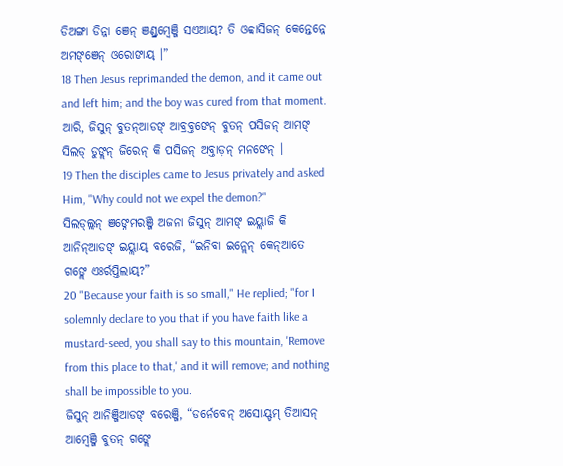ଡିଅଙ୍ଗା ଡିନ୍ନା ଞେନ୍ ଞଣ୍ଡ୍ରମ୍ବେଞ୍ଜି ସଏଆୟ୍? ତି ଓବ୍ବାସିଜନ୍ କେନ୍ତେନ୍ନେ ଅମଙ୍ଞେନ୍ ଓରୋଙାୟ୍ ।”
18 Then Jesus reprimanded the demon, and it came out and left him; and the boy was cured from that moment.
ଆରି, ଜିସୁନ୍ ବୁତନ୍ଆଡଙ୍ ଆବ୍ରବ୍ତଙେନ୍ ବୁତନ୍ ପସିଜନ୍ ଆମଙ୍ ସିଲଡ୍ ଡୁଙ୍ଲନ୍ ଜିରେନ୍ କି ପସିଜନ୍ ଅବ୍ତାଡ଼ନ୍ ମନଙେନ୍ ।
19 Then the disciples came to Jesus privately and asked Him, "Why could not we expel the demon?"
ସିଲଡ୍ଲ୍ଲନ୍ ଞଙ୍ନେମରଞ୍ଜି ଅଜନା ଜିସୁନ୍ ଆମଙ୍ ଇୟ୍ଲାଜି କି ଆନିନ୍ଆଡଙ୍ ଇୟ୍ଲାୟ୍ ବରେଜି, “ଇନିବା ଇନ୍ଲେନ୍ କେନ୍ଆତେ ଗଙ୍ଲେ ଏଃର୍ରପ୍ତିଲାୟ୍?”
20 "Because your faith is so small," He replied; "for I solemnly declare to you that if you have faith like a mustard-seed, you shall say to this mountain, 'Remove from this place to that,' and it will remove; and nothing shall be impossible to you.
ଜିସୁନ୍ ଆନିଞ୍ଜିଆଡଙ୍ ବରେଞ୍ଜି, “ଡର୍ନେବେନ୍ ଅସୋୟ୍ଡମ୍ ତିଆସନ୍ ଆମ୍ୱେଞ୍ଜି ବୁତନ୍ ଗଙ୍ଲେ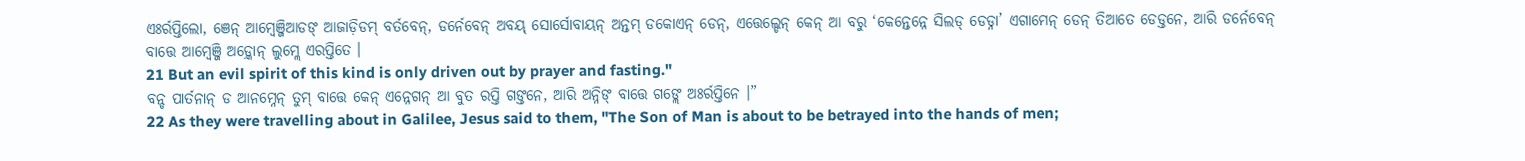ଏଃର୍ରପ୍ତିଲୋ, ଞେନ୍ ଆମ୍ୱେଞ୍ଜିଆଡଙ୍ ଆଜାଡ଼ିଡମ୍ ବର୍ତବେନ୍, ଡର୍ନେବେନ୍ ଅବୟ୍ ସୋର୍ସୋବାୟନ୍ ଅନ୍ତମ୍ ଡକୋଏନ୍ ଡେନ୍, ଏତ୍ତେଲ୍ଡେନ୍ କେନ୍ ଆ ବରୁ ‘କେନ୍ତେନ୍ନେ ସିଲଡ୍ ଡେଡ୍ନା’ ଏଗାମେନ୍ ଡେନ୍ ତିଆତେ ଡେଡ୍ତନେ, ଆରି ଡର୍ନେବେନ୍ ବାତ୍ତେ ଆମ୍ୱେଞ୍ଜି ଅଡ଼୍କୋନ୍ ଲୁମ୍ଲେ ଏରପ୍ତିତେ ।
21 But an evil spirit of this kind is only driven out by prayer and fasting."
ବନ୍ଡ ପାର୍ତନାନ୍ ଡ ଆନମ୍ନେନ୍ ତୁମ୍ ବାତ୍ତେ କେନ୍ ଏନ୍ନେଗନ୍ ଆ ବୁତ ରପ୍ତି ଗଙ୍ତନେ, ଆରି ଅନ୍ନିଙ୍ ବାତ୍ତେ ଗଙ୍ଲେ ଅଃର୍ରପ୍ତିନେ ।”
22 As they were travelling about in Galilee, Jesus said to them, "The Son of Man is about to be betrayed into the hands of men;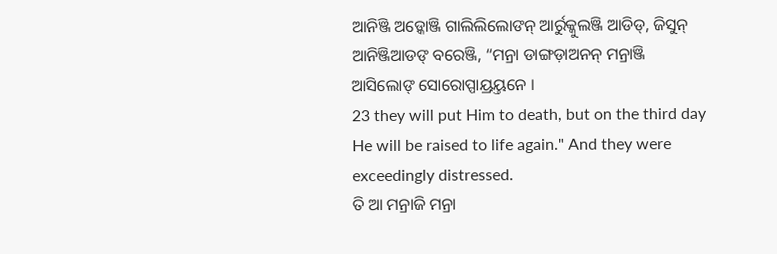ଆନିଞ୍ଜି ଅଡ଼୍କୋଞ୍ଜି ଗାଲିଲିଲୋଙନ୍ ଆର୍ରୁକ୍କୁଲଞ୍ଜି ଆଡିଡ୍, ଜିସୁନ୍ ଆନିଞ୍ଜିଆଡଙ୍ ବରେଞ୍ଜି, “ମନ୍ରା ଡାଙ୍ଗଡ଼ାଅନନ୍ ମନ୍ରାଞ୍ଜି ଆସିଲୋଙ୍ ସୋରୋପ୍ପାୟ୍ରୟ୍ତନେ ।
23 they will put Him to death, but on the third day He will be raised to life again." And they were exceedingly distressed.
ତି ଆ ମନ୍ରାଜି ମନ୍ରା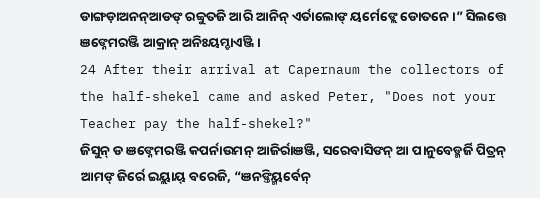ଡାଙ୍ଗଡ଼ାଅନନ୍ଆଡଙ୍ ରବ୍ବୁତଜି ଆରି ଆନିନ୍ ଏର୍ତାଲୋଙ୍ ୟର୍ମେଙ୍ଲେ ଡୋତନେ ।” ସିଲତ୍ତେ ଞଙ୍ନେମରଞ୍ଜି ଆକ୍ରାନ୍ ଅନିଃୟମ୍ଡାଏଞ୍ଜି ।
24 After their arrival at Capernaum the collectors of the half-shekel came and asked Peter, "Does not your Teacher pay the half-shekel?"
ଜିସୁନ୍ ଡ ଞଙ୍ନେମରଞ୍ଜି କପର୍ନାଉମନ୍ ଆଜିର୍ରାଞଞ୍ଜି, ସରେବାସିଙନ୍ ଆ ପାନୁବେଡ୍ମର୍ଜି ପିତ୍ରନ୍ ଆମଙ୍ ଜିର୍ରେ ଇୟ୍ଲାୟ୍ ବରେଜି, “ଞନଙ୍ତିୟ୍ମର୍ବେନ୍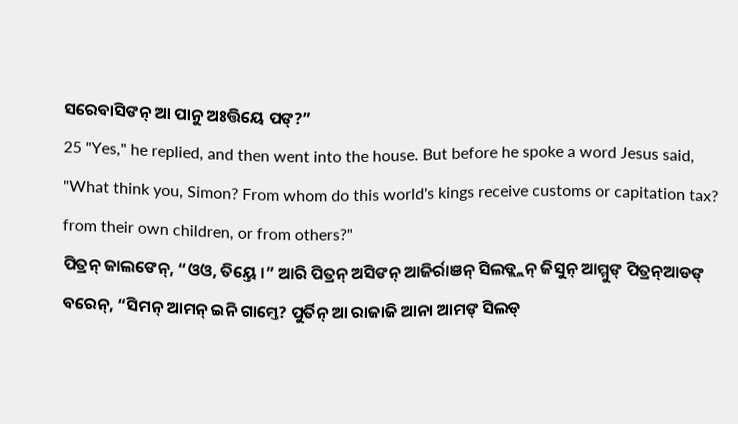ସରେବାସିଙନ୍ ଆ ପାନୁ ଅଃତ୍ତିୟେ ପଙ୍?”
25 "Yes," he replied, and then went into the house. But before he spoke a word Jesus said, "What think you, Simon? From whom do this world's kings receive customs or capitation tax? from their own children, or from others?"
ପିତ୍ରନ୍ ଜାଲଙେନ୍, “ଓଓ, ତିୟ୍ତେ ।” ଆରି ପିତ୍ରନ୍ ଅସିଙନ୍ ଆଜିର୍ରାଞନ୍ ସିଲଡ୍ଲ୍ଲନ୍ ଜିସୁନ୍ ଆମ୍ମୁଙ୍ ପିତ୍ରନ୍ଆଡଙ୍ ବରେନ୍, “ସିମନ୍ ଆମନ୍ ଇନି ଗାମ୍ତେ? ପୁର୍ତିନ୍ ଆ ରାଜାଜି ଆନା ଆମଙ୍ ସିଲଡ୍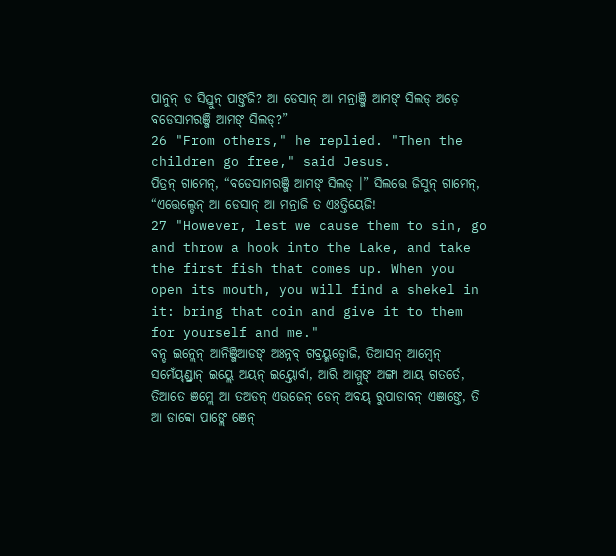ପାନୁନ୍ ଡ ସିସ୍ତୁନ୍ ପାଙ୍ତଜି? ଆ ଡେସାନ୍ ଆ ମନ୍ରାଞ୍ଜି ଆମଙ୍ ସିଲଡ୍ ଅଡ଼େ ବଡେସାମରଞ୍ଜି ଆମଙ୍ ସିଲଡ୍?”
26 "From others," he replied. "Then the children go free," said Jesus.
ପିତ୍ରନ୍ ଗାମେନ୍, “ବଡେସାମରଞ୍ଜି ଆମଙ୍ ସିଲଡ୍ ।” ସିଲତ୍ତେ ଜିସୁନ୍ ଗାମେନ୍, “ଏତ୍ତେଲ୍ଡେନ୍ ଆ ଡେସାନ୍ ଆ ମନ୍ରାଜି ତ ଏଃତ୍ତିୟେଜି!
27 "However, lest we cause them to sin, go and throw a hook into the Lake, and take the first fish that comes up. When you open its mouth, you will find a shekel in it: bring that coin and give it to them for yourself and me."
ବନ୍ଡ ଇନ୍ଲେନ୍ ଆନିଞ୍ଜିଆଡଙ୍ ଅଃନ୍ନବ୍ ଗବ୍ରୟ୍ମଡ୍ବୋଜି, ତିଆସନ୍ ଆମ୍ୱେନ୍ ସମେଁୟ୍ଣ୍ଡ୍ରାନ୍ ଇୟ୍ଲେ ଅୟନ୍ ଇୟ୍ତୋର୍ବା, ଆରି ଆମ୍ମୁଙ୍ ଅଙ୍ଗା ଆୟ ଗତର୍ତେ, ତିଆତେ ଞମ୍ଲେ ଆ ତଅଡନ୍ ଏଉଜେନ୍ ଡେନ୍ ଅବୟ୍ ରୁପାଡାବନ୍ ଏଞାଙ୍ତେ, ତି ଆ ଡାବ୍ବୋ ପାଙ୍ଲେ ଞେନ୍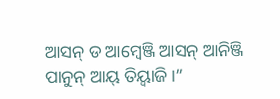ଆସନ୍ ଡ ଆମ୍ୱେଞ୍ଜି ଆସନ୍ ଆନିଞ୍ଜି ପାନୁନ୍ ଆୟ୍ ତିୟ୍ବାଜି ।”